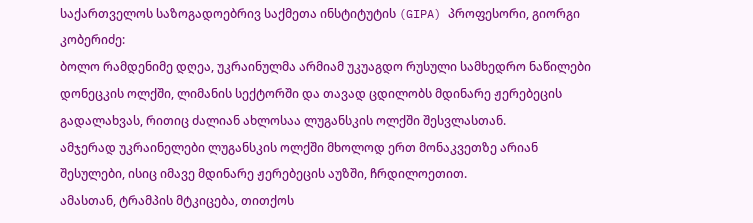საქართველოს საზოგადოებრივ საქმეთა ინსტიტუტის (GIPA) პროფესორი, გიორგი კობერიძე:
ბოლო რამდენიმე დღეა, უკრაინულმა არმიამ უკუაგდო რუსული სამხედრო ნაწილები დონეცკის ოლქში, ლიმანის სექტორში და თავად ცდილობს მდინარე ჟერებეცის გადალახვას, რითიც ძალიან ახლოსაა ლუგანსკის ოლქში შესვლასთან.
ამჯერად უკრაინელები ლუგანსკის ოლქში მხოლოდ ერთ მონაკვეთზე არიან შესულები, ისიც იმავე მდინარე ჟერებეცის აუზში, ჩრდილოეთით.
ამასთან, ტრამპის მტკიცება, თითქოს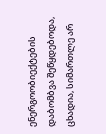ენერგოობიექტების დაბომბვა შეწყდებოდა, ცხადია, სიმართლე არ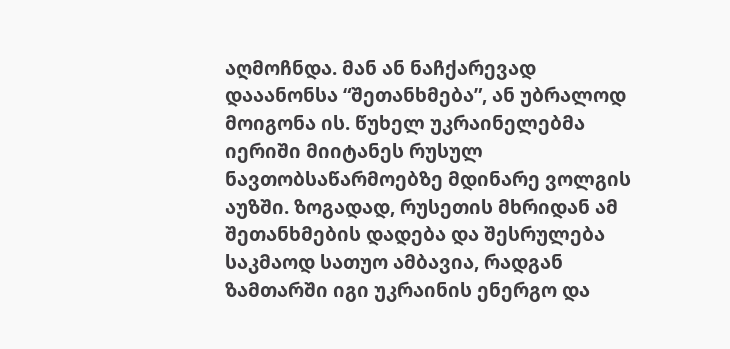აღმოჩნდა. მან ან ნაჩქარევად დააანონსა “შეთანხმება”, ან უბრალოდ მოიგონა ის. წუხელ უკრაინელებმა იერიში მიიტანეს რუსულ ნავთობსაწარმოებზე მდინარე ვოლგის აუზში. ზოგადად, რუსეთის მხრიდან ამ შეთანხმების დადება და შესრულება საკმაოდ სათუო ამბავია, რადგან ზამთარში იგი უკრაინის ენერგო და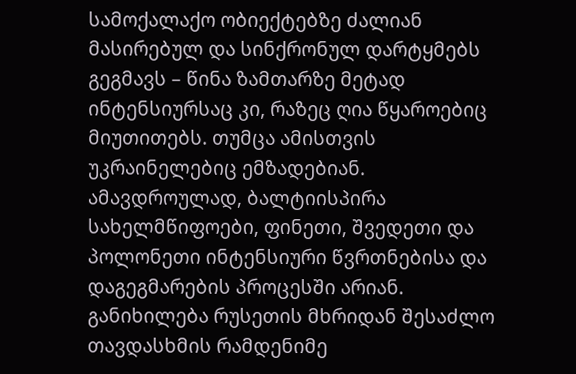სამოქალაქო ობიექტებზე ძალიან მასირებულ და სინქრონულ დარტყმებს გეგმავს – წინა ზამთარზე მეტად ინტენსიურსაც კი, რაზეც ღია წყაროებიც მიუთითებს. თუმცა ამისთვის უკრაინელებიც ემზადებიან.
ამავდროულად, ბალტიისპირა სახელმწიფოები, ფინეთი, შვედეთი და პოლონეთი ინტენსიური წვრთნებისა და დაგეგმარების პროცესში არიან. განიხილება რუსეთის მხრიდან შესაძლო თავდასხმის რამდენიმე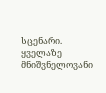სცენარი. ყველაზე მნიშვნელოვანი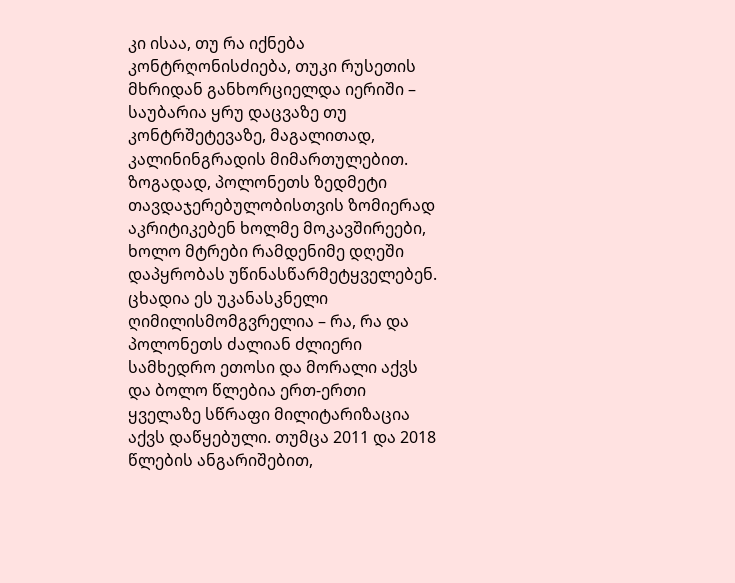კი ისაა, თუ რა იქნება კონტრღონისძიება, თუკი რუსეთის მხრიდან განხორციელდა იერიში – საუბარია ყრუ დაცვაზე თუ კონტრშეტევაზე, მაგალითად, კალინინგრადის მიმართულებით.
ზოგადად, პოლონეთს ზედმეტი თავდაჯერებულობისთვის ზომიერად აკრიტიკებენ ხოლმე მოკავშირეები, ხოლო მტრები რამდენიმე დღეში დაპყრობას უწინასწარმეტყველებენ. ცხადია ეს უკანასკნელი ღიმილისმომგვრელია – რა, რა და პოლონეთს ძალიან ძლიერი სამხედრო ეთოსი და მორალი აქვს და ბოლო წლებია ერთ-ერთი ყველაზე სწრაფი მილიტარიზაცია აქვს დაწყებული. თუმცა 2011 და 2018 წლების ანგარიშებით,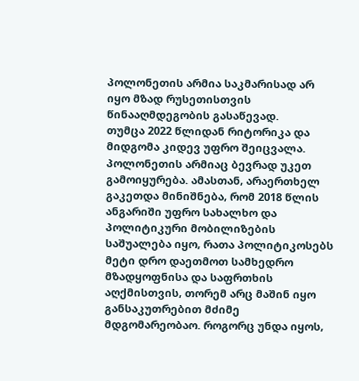პოლონეთის არმია საკმარისად არ იყო მზად რუსეთისთვის წინააღმდეგობის გასაწევად.
თუმცა 2022 წლიდან რიტორიკა და მიდგომა კიდევ უფრო შეიცვალა. პოლონეთის არმიაც ბევრად უკეთ გამოიყურება. ამასთან, არაერთხელ გაკეთდა მინიშნება, რომ 2018 წლის ანგარიში უფრო სახალხო და პოლიტიკური მობილიზების საშუალება იყო, რათა პოლიტიკოსებს მეტი დრო დაეთმოთ სამხედრო მზადყოფნისა და საფრთხის აღქმისთვის, თორემ არც მაშინ იყო განსაკუთრებით მძიმე მდგომარეობაო. როგორც უნდა იყოს,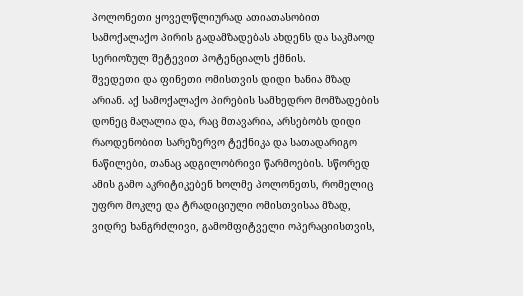პოლონეთი ყოველწლიურად ათიათასობით სამოქალაქო პირის გადამზადებას ახდენს და საკმაოდ სერიოზულ შეტევით პოტენციალს ქმნის.
შვედეთი და ფინეთი ომისთვის დიდი ხანია მზად არიან. აქ სამოქალაქო პირების სამხედრო მომზადების დონეც მაღალია და, რაც მთავარია, არსებობს დიდი რაოდენობით სარეზერვო ტექნიკა და სათადარიგო ნაწილები, თანაც ადგილობრივი წარმოების. სწორედ ამის გამო აკრიტიკებენ ხოლმე პოლონეთს, რომელიც უფრო მოკლე და ტრადიციული ომისთვისაა მზად, ვიდრე ხანგრძლივი, გამომფიტველი ოპერაციისთვის,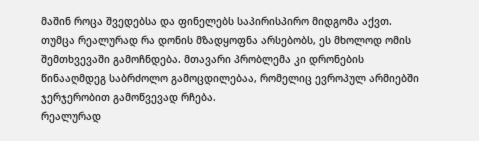მაშინ როცა შვედებსა და ფინელებს საპირისპირო მიდგომა აქვთ. თუმცა რეალურად რა დონის მზადყოფნა არსებობს, ეს მხოლოდ ომის შემთხვევაში გამოჩნდება. მთავარი პრობლემა კი დრონების წინააღმდეგ საბრძოლო გამოცდილებაა, რომელიც ევროპულ არმიებში ჯერჯერობით გამოწვევად რჩება.
რეალურად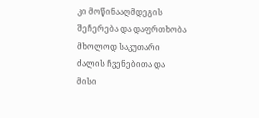კი მოწინააღმდეგის შეჩერება და დაფრთხობა მხოლოდ საკუთარი ძალის ჩვენებითა და მისი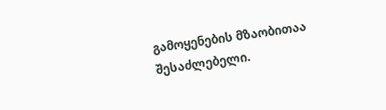გამოყენების მზაობითაა შესაძლებელი.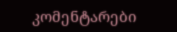კომენტარები